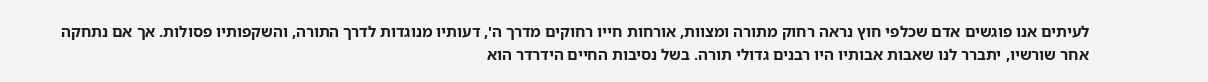לעיתים אנו פוגשים אדם שכלפי חוץ נראה רחוק מתורה ומצוות, אורחות חייו רחוקים מדרך ה', דעותיו מנוגדות לדרך התורה, והשקפותיו פסולות. אך אם נתחקה אחר שורשיו, יתברר לנו שאבות אבותיו היו רבנים גדולי תורה. בשל נסיבות החיים הידרדר הוא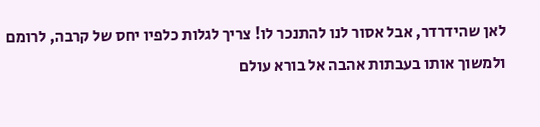לאן שהידרדר, אבל אסור לנו להתנכר לו! צריך לגלות כלפיו יחס של קרבה, לרומם ולמשוך אותו בעבתות אהבה אל בורא עולם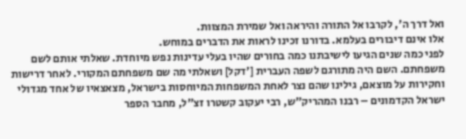ואל דרך ה', לקרבו אל התורה והיראה ואל שמירת המצוות.
אלו אינם דיבורים בעלמא. בדורנו זכינו לראות את הדברים במוחש.
לפני כמה שנים הגיעו לישיבתנו כמה בחורים שהיו בעלי עדינות נפש מיוחדת. שאלתי אותם לשם משפחתם. השם היה מתורגם לשפה העברית ['דקל] ושאלתי מה שם משפחתם המקורי. לאחר דרישות וחקירות על מוצאם, גילינו שהם נצר לאחת המשפחות המיוחסות בישראל, מצאצאיו של אחד מגדולי ישראל הקדמונים – רבנו המהריק"ש, רבי יעקוב קשטרו זצ"ל, מחבר הספר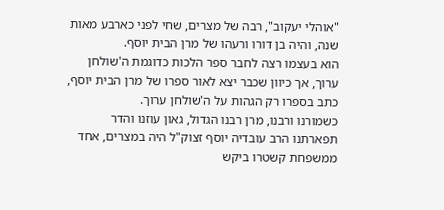"אוהלי יעקוב", רבה של מצרים, שחי לפני כארבע מאות שנה, והיה בן דורו ורעהו של מרן הבית יוסף.
הוא בעצמו רצה לחבר ספר הלכות כדוגמת ה'שולחן ערוך, אך כיוון שכבר יצא לאור ספרו של מרן הבית יוסף, כתב בספרו רק הגהות על ה'שולחן ערוך.
כשמורנו ורבנו, מרן רבנו הגדול, גאון עוזנו והדר תפארתנו הרב עובדיה יוסף זצוק"ל היה במצרים, אחד ממשפחת קשטרו ביקש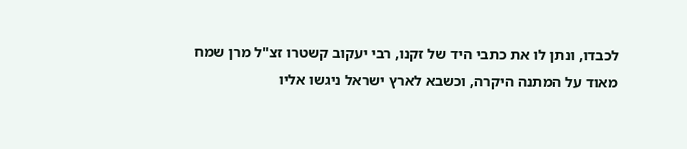לכבדו, ונתן לו את כתבי היד של זקנו, רבי יעקוב קשטרו זצ"ל מרן שמח מאוד על המתנה היקרה, וכשבא לארץ ישראל ניגשו אליו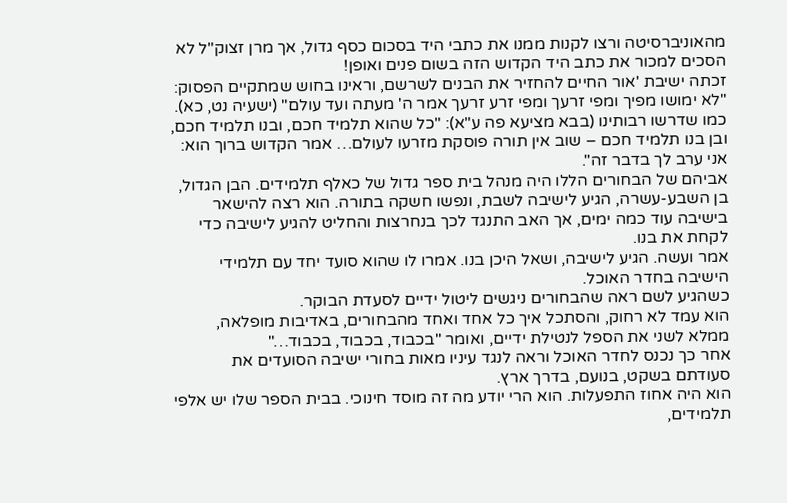מהאוניברסיטה ורצו לקנות ממנו את כתבי היד בסכום כסף גדול, אך מרן זצוק"ל לא הסכים למכור את כתב היד הקדוש הזה בשום פנים ואופן!
זכתה ישיבת 'אור החיים להחזיר את הבנים לשרשם, וראינו בחוש שמתקיים הפסוק: "לא ימושו מפיך ומפי זרעך ומפי זרע זרעך אמר ה' מעתה ועד עולם" (ישעיה נט, כא). כמו שדרשו רבותינו (בבא מציעא פה ע"א): "כל שהוא תלמיד חכם, ובנו תלמיד חכם, ובן בנו תלמיד חכם – שוב אין תורה פוסקת מזרעו לעולם… אמר הקדוש ברוך הוא: אני ערב לך בדבר זה".
אביהם של הבחורים הללו היה מנהל בית ספר גדול של כאלף תלמידים. הבן הגדול, בן השבע-עשרה, הגיע לישיבה לשבת, ונפשו חשקה בתורה. הוא רצה להישאר בישיבה עוד כמה ימים, אך האב התנגד לכך בנחרצות והחליט להגיע לישיבה כדי לקחת את בנו.
אמר ועשה. הגיע לישיבה, ושאל היכן בנו. אמרו לו שהוא סועד יחד עם תלמידי הישיבה בחדר האוכל.
כשהגיע לשם ראה שהבחורים ניגשים ליטול ידיים לסעדת הבוקר.
הוא עמד לא רחוק, והסתכל איך כל אחד ואחד מהבחורים, באדיבות מופלאה, ממלא לשני את הספל לנטילת ידיים, ואומר "בכבוד, בכבוד, בכבוד…"
אחר כך נכנס לחדר האוכל וראה לנגד עיניו מאות בחורי ישיבה הסועדים את סעודתם בשקט, בנועם, בדרך ארץ.
הוא היה אחוז התפעלות. הוא הרי יודע מה זה מוסד חינוכי. בבית הספר שלו יש אלפי תלמידים,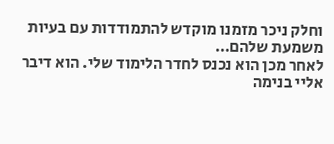וחלק ניכר מזמנו מוקדש להתמודדות עם בעיות משמעת שלהם…
לאחר מכן הוא נכנס לחדר הלימוד שלי. הוא דיבר אליי בנימה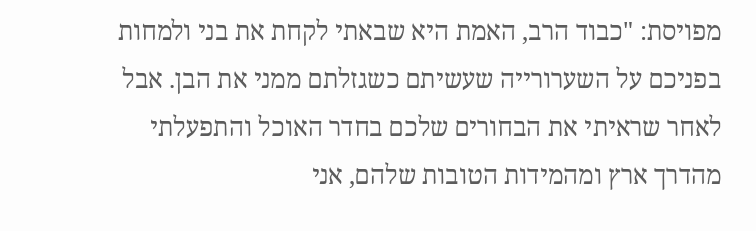מפויסת: "כבוד הרב, האמת היא שבאתי לקחת את בני ולמחות בפניכם על השערורייה שעשיתם כשגזלתם ממני את הבן. אבל לאחר שראיתי את הבחורים שלכם בחדר האוכל והתפעלתי מהדרך ארץ ומהמידות הטובות שלהם, אני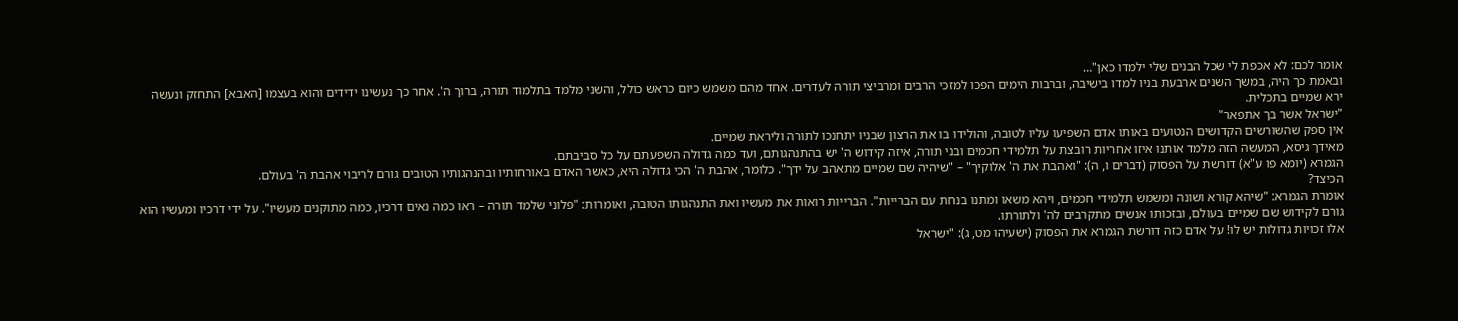אומר לכם: לא אכפת לי שכל הבנים שלי ילמדו כאן"…
ובאמת כך היה, במשך השנים ארבעת בניו למדו בישיבה, וברבות הימים הפכו למזכי הרבים ומרביצי תורה לעדרים. אחד מהם משמש כיום כראש כולל, והשני מלמד בתלמוד תורה, ברוך ה'. אחר כך נעשינו ידידים והוא בעצמו [האבא] התחזק ונעשה ירא שמיים בתכלית.
"ישראל אשר בך אתפאר"
אין ספק שהשורשים הקדושים הנטועים באותו אדם השפיעו עליו לטובה, והולידו בו את הרצון שבניו יתחנכו לתורה וליראת שמיים.
מאידך גיסא, המעשה הזה מלמד אותנו איזו אחריות רובצת על תלמידי חכמים ובני תורה, איזה קידוש ה' יש בהתנהגותם, ועד כמה גדולה השפעתם על כל סביבתם.
הגמרא (יומא פו ע"א) דורשת על הפסוק (דברים ו, ה): "ואהבת את ה' אלוקיך" – "שיהיה שם שמיים מתאהב על ידך". כלומר, אהבת ה' הכי גדולה היא, כאשר האדם באורחותיו ובהנהגותיו הטובים גורם לריבוי אהבת ה' בעולם.
הכיצד?
אומרת הגמרא: "שיהא קורא ושונה ומשמש תלמידי חכמים, ויהא משאו ומתנו בנחת עם הברייות". הברייות רואות את מעשיו ואת התנהגותו הטובה, ואומרות: "פלוני שלמד תורה – ראו כמה נאים דרכיו, כמה מתוקנים מעשיו". על ידי דרכיו ומעשיו הוא גורם לקידוש שם שמיים בעולם, ובזכותו אנשים מתקרבים לה' ולתורתו.
אלו זכויות גדולות יש לו! על אדם כזה דורשת הגמרא את הפסוק (ישעיהו מט, ג): "ישראל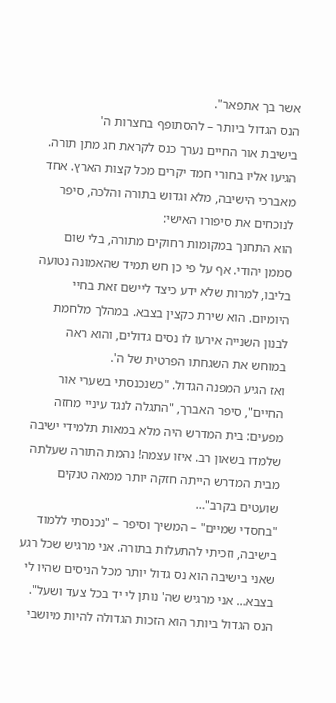אשר בך אתפאר".
הנס הגדול ביותר – להסתופף בחצרות ה'
בישיבת אור החיים נערך כנס לקראת חג מתן תורה. הגיעו אליו בחורי חמד יקרים מכל קצות הארץ. אחד מאברכי הישיבה, מלא וגדוש בתורה והלכה, סיפר לנוכחים את סיפורו האישי:
הוא התחנך במקומות רחוקים מתורה, בלי שום סממן יהודי. אף על פי כן חש תמיד שהאמונה נטועה בליבו, למרות שלא ידע כיצד ליישם זאת בחיי היומיום. הוא שירת כקצין בצבא. במהלך מלחמת לבנון השנייה אירעו לו נסים גדולים, והוא ראה במוחש את השגחתו הפרטית של ה'.
ואז הגיע המפנה הגדול. "כשנכנסתי בשערי אור החיים", סיפר האברך, "התגלה לנגד עיניי מחזה מפעים: בית המדרש היה מלא במאות תלמידי ישיבה שלמדו בשאון רב. איזו עצמה! נהמת התורה שעלתה מבית המדרש הייתה חזקה יותר ממאה טנקים שועטים בקרב"…
"בחסדי שמיים" – המשיך וסיפר – "נכנסתי ללמוד בישיבה, וזכיתי להתעלות בתורה. אני מרגיש שכל רגע שאני בישיבה הוא נס גדול יותר מכל הניסים שהיו לי בצבא… אני מרגיש שה' נותן לי יד בכל צעד ושעל".
הנס הגדול ביותר הוא הזכות הגדולה להיות מיושבי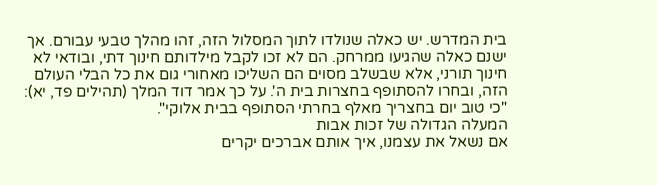בית המדרש. יש כאלה שנולדו לתוך המסלול הזה, זהו מהלך טבעי עבורם. אך ישנם כאלה שהגיעו ממרחק. הם לא זכו לקבל מילדותם חינוך דתי, ובודאי לא חינוך תורני, אלא שבשלב מסוים הם השליכו מאחורי גום את כל הבלי העולם הזה, ובחרו להסתופף בחצרות בית ה'. על כך אמר דוד המלך (תהילים פד, יא): "כי טוב יום בחצריך מאלף בחרתי הסתופף בבית אלוקי".
המעלה הגדולה של זכות אבות
אם נשאל את עצמנו, איך אותם אברכים יקרים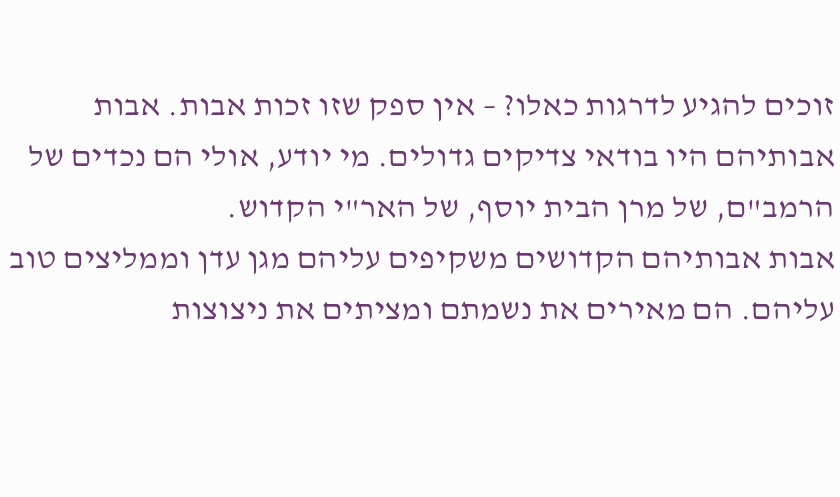זוכים להגיע לדרגות כאלו? – אין ספק שזו זכות אבות. אבות אבותיהם היו בודאי צדיקים גדולים. מי יודע, אולי הם נכדים של הרמב"ם, של מרן הבית יוסף, של האר"י הקדוש.
אבות אבותיהם הקדושים משקיפים עליהם מגן עדן וממליצים טוב עליהם. הם מאירים את נשמתם ומציתים את ניצוצות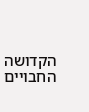הקדושה החבויים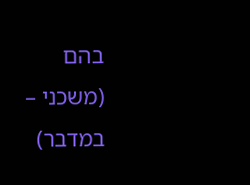בהם
(משכני – במדבר)